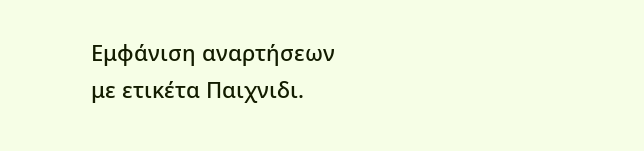Εμφάνιση αναρτήσεων με ετικέτα Παιχνιδι.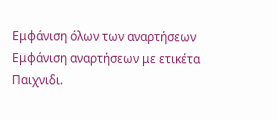Εμφάνιση όλων των αναρτήσεων
Εμφάνιση αναρτήσεων με ετικέτα Παιχνιδι.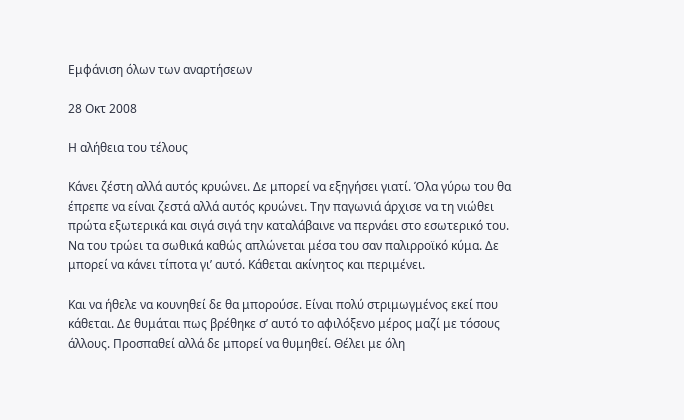Εμφάνιση όλων των αναρτήσεων

28 Οκτ 2008

Η αλήθεια του τέλους

Κάνει ζέστη αλλά αυτός κρυώνει. Δε μπορεί να εξηγήσει γιατί. Όλα γύρω του θα έπρεπε να είναι ζεστά αλλά αυτός κρυώνει. Την παγωνιά άρχισε να τη νιώθει πρώτα εξωτερικά και σιγά σιγά την καταλάβαινε να περνάει στο εσωτερικό του. Να του τρώει τα σωθικά καθώς απλώνεται μέσα του σαν παλιρροϊκό κύμα. Δε μπορεί να κάνει τίποτα γι’ αυτό. Κάθεται ακίνητος και περιμένει.

Και να ήθελε να κουνηθεί δε θα μπορούσε. Είναι πολύ στριμωγμένος εκεί που κάθεται. Δε θυμάται πως βρέθηκε σ’ αυτό το αφιλόξενο μέρος μαζί με τόσους άλλους. Προσπαθεί αλλά δε μπορεί να θυμηθεί. Θέλει με όλη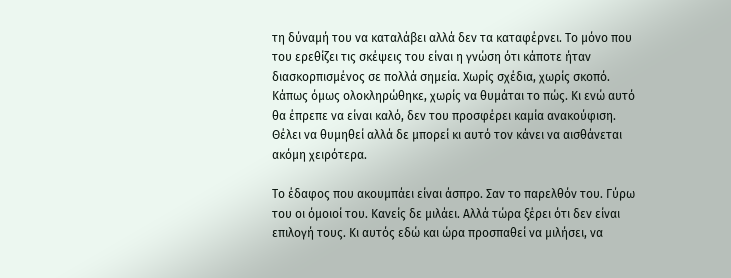τη δύναμή του να καταλάβει αλλά δεν τα καταφέρνει. Το μόνο που του ερεθίζει τις σκέψεις του είναι η γνώση ότι κάποτε ήταν διασκορπισμένος σε πολλά σημεία. Χωρίς σχέδια, χωρίς σκοπό. Κάπως όμως ολοκληρώθηκε, χωρίς να θυμάται το πώς. Κι ενώ αυτό θα έπρεπε να είναι καλό, δεν του προσφέρει καμία ανακούφιση. Θέλει να θυμηθεί αλλά δε μπορεί κι αυτό τον κάνει να αισθάνεται ακόμη χειρότερα.

Το έδαφος που ακουμπάει είναι άσπρο. Σαν το παρελθόν του. Γύρω του οι όμοιοί του. Κανείς δε μιλάει. Αλλά τώρα ξέρει ότι δεν είναι επιλογή τους. Κι αυτός εδώ και ώρα προσπαθεί να μιλήσει, να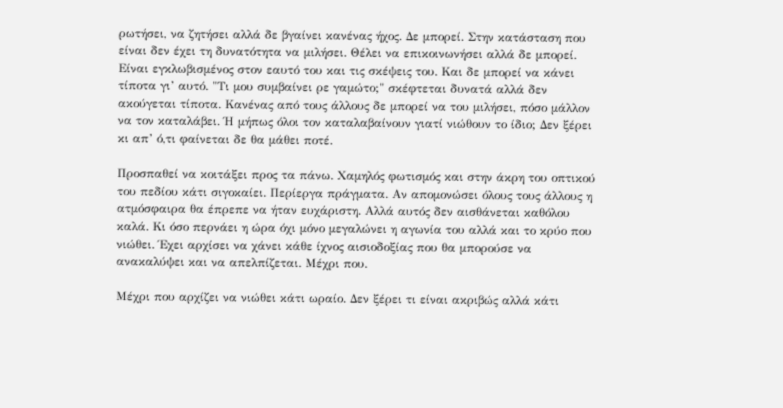ρωτήσει, να ζητήσει αλλά δε βγαίνει κανένας ήχος. Δε μπορεί. Στην κατάσταση που είναι δεν έχει τη δυνατότητα να μιλήσει. Θέλει να επικοινωνήσει αλλά δε μπορεί. Είναι εγκλωβισμένος στον εαυτό του και τις σκέψεις του. Και δε μπορεί να κάνει τίποτα γι’ αυτό. "Τι μου συμβαίνει ρε γαμώτο;" σκέφτεται δυνατά αλλά δεν ακούγεται τίποτα. Κανένας από τους άλλους δε μπορεί να του μιλήσει, πόσο μάλλον να τον καταλάβει. Ή μήπως όλοι τον καταλαβαίνουν γιατί νιώθουν το ίδιο; Δεν ξέρει κι απ’ ό,τι φαίνεται δε θα μάθει ποτέ.

Προσπαθεί να κοιτάξει προς τα πάνω. Χαμηλός φωτισμός και στην άκρη του οπτικού του πεδίου κάτι σιγοκαίει. Περίεργα πράγματα. Αν απομονώσει όλους τους άλλους η ατμόσφαιρα θα έπρεπε να ήταν ευχάριστη. Αλλά αυτός δεν αισθάνεται καθόλου καλά. Κι όσο περνάει η ώρα όχι μόνο μεγαλώνει η αγωνία του αλλά και το κρύο που νιώθει. Έχει αρχίσει να χάνει κάθε ίχνος αισιοδοξίας που θα μπορούσε να ανακαλύψει και να απελπίζεται. Μέχρι που.

Μέχρι που αρχίζει να νιώθει κάτι ωραίο. Δεν ξέρει τι είναι ακριβώς αλλά κάτι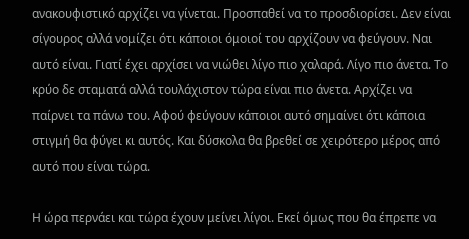ανακουφιστικό αρχίζει να γίνεται. Προσπαθεί να το προσδιορίσει. Δεν είναι σίγουρος αλλά νομίζει ότι κάποιοι όμοιοί του αρχίζουν να φεύγουν. Ναι αυτό είναι. Γιατί έχει αρχίσει να νιώθει λίγο πιο χαλαρά. Λίγο πιο άνετα. Το κρύο δε σταματά αλλά τουλάχιστον τώρα είναι πιο άνετα. Αρχίζει να παίρνει τα πάνω του. Αφού φεύγουν κάποιοι αυτό σημαίνει ότι κάποια στιγμή θα φύγει κι αυτός. Και δύσκολα θα βρεθεί σε χειρότερο μέρος από αυτό που είναι τώρα.

Η ώρα περνάει και τώρα έχουν μείνει λίγοι. Εκεί όμως που θα έπρεπε να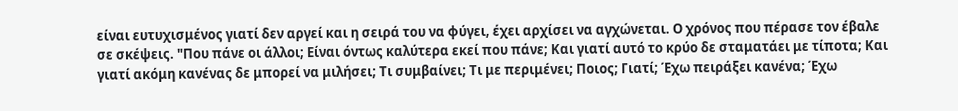είναι ευτυχισμένος γιατί δεν αργεί και η σειρά του να φύγει, έχει αρχίσει να αγχώνεται. Ο χρόνος που πέρασε τον έβαλε σε σκέψεις. "Που πάνε οι άλλοι; Είναι όντως καλύτερα εκεί που πάνε; Και γιατί αυτό το κρύο δε σταματάει με τίποτα; Και γιατί ακόμη κανένας δε μπορεί να μιλήσει; Τι συμβαίνει; Τι με περιμένει; Ποιος; Γιατί; Έχω πειράξει κανένα; Έχω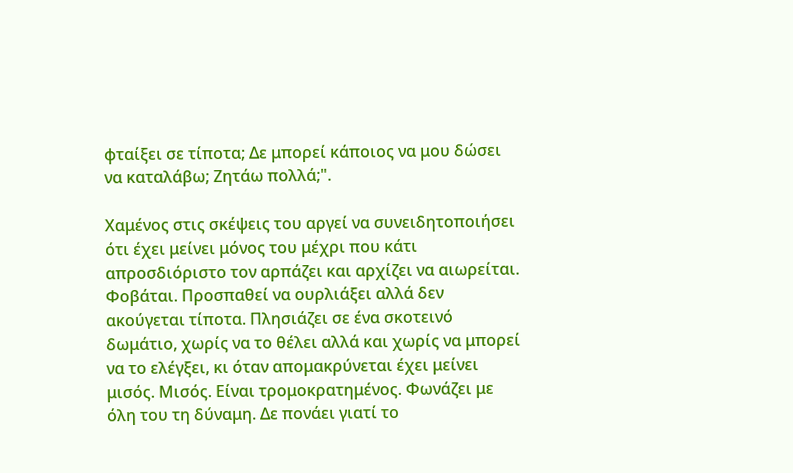φταίξει σε τίποτα; Δε μπορεί κάποιος να μου δώσει να καταλάβω; Ζητάω πολλά;".

Χαμένος στις σκέψεις του αργεί να συνειδητοποιήσει ότι έχει μείνει μόνος του μέχρι που κάτι απροσδιόριστο τον αρπάζει και αρχίζει να αιωρείται. Φοβάται. Προσπαθεί να ουρλιάξει αλλά δεν ακούγεται τίποτα. Πλησιάζει σε ένα σκοτεινό δωμάτιο, χωρίς να το θέλει αλλά και χωρίς να μπορεί να το ελέγξει, κι όταν απομακρύνεται έχει μείνει μισός. Μισός. Είναι τρομοκρατημένος. Φωνάζει με όλη του τη δύναμη. Δε πονάει γιατί το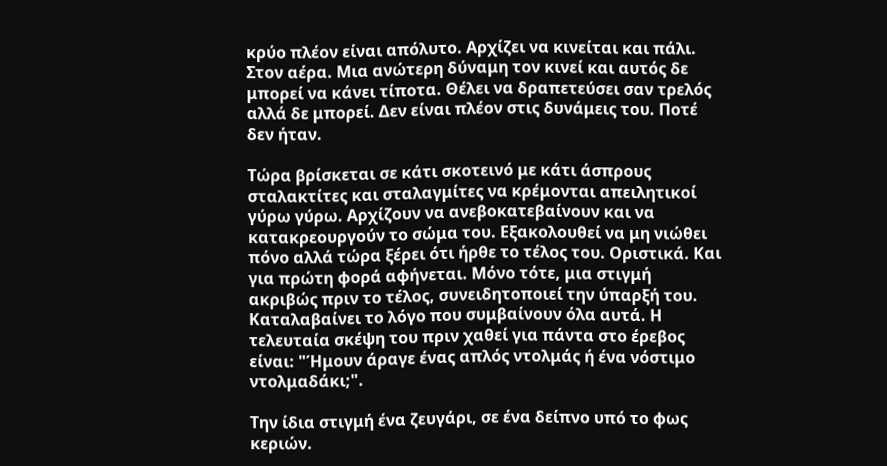κρύο πλέον είναι απόλυτο. Αρχίζει να κινείται και πάλι. Στον αέρα. Μια ανώτερη δύναμη τον κινεί και αυτός δε μπορεί να κάνει τίποτα. Θέλει να δραπετεύσει σαν τρελός αλλά δε μπορεί. Δεν είναι πλέον στις δυνάμεις του. Ποτέ δεν ήταν.

Τώρα βρίσκεται σε κάτι σκοτεινό με κάτι άσπρους σταλακτίτες και σταλαγμίτες να κρέμονται απειλητικοί γύρω γύρω. Αρχίζουν να ανεβοκατεβαίνουν και να κατακρεουργούν το σώμα του. Εξακολουθεί να μη νιώθει πόνο αλλά τώρα ξέρει ότι ήρθε το τέλος του. Οριστικά. Και για πρώτη φορά αφήνεται. Μόνο τότε, μια στιγμή ακριβώς πριν το τέλος, συνειδητοποιεί την ύπαρξή του. Καταλαβαίνει το λόγο που συμβαίνουν όλα αυτά. Η τελευταία σκέψη του πριν χαθεί για πάντα στο έρεβος είναι: "Ήμουν άραγε ένας απλός ντολμάς ή ένα νόστιμο ντολμαδάκι;".

Την ίδια στιγμή ένα ζευγάρι, σε ένα δείπνο υπό το φως κεριών.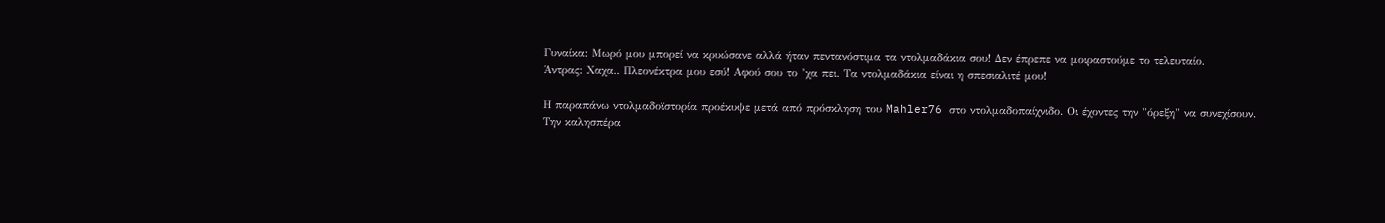Γυναίκα: Μωρό μου μπορεί να κρυώσανε αλλά ήταν πεντανόστιμα τα ντολμαδάκια σου! Δεν έπρεπε να μοιραστούμε το τελευταίο.
Άντρας: Χαχα.. Πλεονέκτρα μου εσύ! Αφού σου το ’χα πει. Τα ντολμαδάκια είναι η σπεσιαλιτέ μου!

Η παραπάνω ντολμαδοϊστορία προέκυψε μετά από πρόσκληση του Mahler76 στο ντολμαδοπαίχνιδο. Οι έχοντες την "όρεξη" να συνεχίσουν.
Την καλησπέρα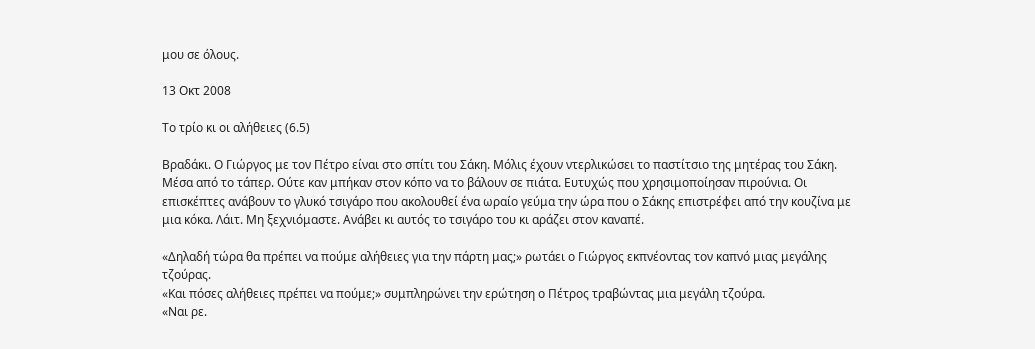μου σε όλους.

13 Οκτ 2008

Το τρίο κι οι αλήθειες (6.5)

Βραδάκι. Ο Γιώργος με τον Πέτρο είναι στο σπίτι του Σάκη. Μόλις έχουν ντερλικώσει το παστίτσιο της μητέρας του Σάκη. Μέσα από το τάπερ. Ούτε καν μπήκαν στον κόπο να το βάλουν σε πιάτα. Ευτυχώς που χρησιμοποίησαν πιρούνια. Οι επισκέπτες ανάβουν το γλυκό τσιγάρο που ακολουθεί ένα ωραίο γεύμα την ώρα που ο Σάκης επιστρέφει από την κουζίνα με μια κόκα. Λάιτ. Μη ξεχνιόμαστε. Ανάβει κι αυτός το τσιγάρο του κι αράζει στον καναπέ.

«Δηλαδή τώρα θα πρέπει να πούμε αλήθειες για την πάρτη μας;» ρωτάει ο Γιώργος εκπνέοντας τον καπνό μιας μεγάλης τζούρας.
«Και πόσες αλήθειες πρέπει να πούμε;» συμπληρώνει την ερώτηση ο Πέτρος τραβώντας μια μεγάλη τζούρα.
«Ναι ρε.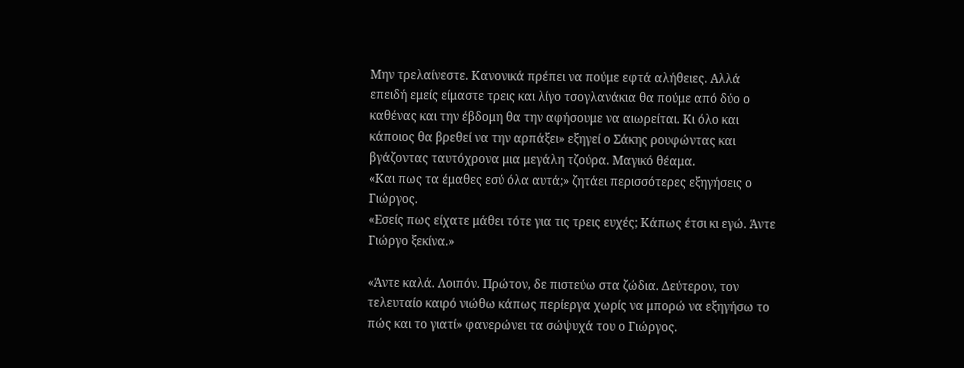Μην τρελαίνεστε. Κανονικά πρέπει να πούμε εφτά αλήθειες. Αλλά επειδή εμείς είμαστε τρεις και λίγο τσογλανάκια θα πούμε από δύο ο καθένας και την έβδομη θα την αφήσουμε να αιωρείται. Κι όλο και κάποιος θα βρεθεί να την αρπάξει» εξηγεί ο Σάκης ρουφώντας και βγάζοντας ταυτόχρονα μια μεγάλη τζούρα. Μαγικό θέαμα.
«Και πως τα έμαθες εσύ όλα αυτά;» ζητάει περισσότερες εξηγήσεις ο Γιώργος.
«Εσείς πως είχατε μάθει τότε για τις τρεις ευχές; Κάπως έτσι κι εγώ. Άντε Γιώργο ξεκίνα.»

«Άντε καλά. Λοιπόν. Πρώτον, δε πιστεύω στα ζώδια. Δεύτερον, τον τελευταίο καιρό νιώθω κάπως περίεργα χωρίς να μπορώ να εξηγήσω το πώς και το γιατί» φανερώνει τα σώψυχά του ο Γιώργος.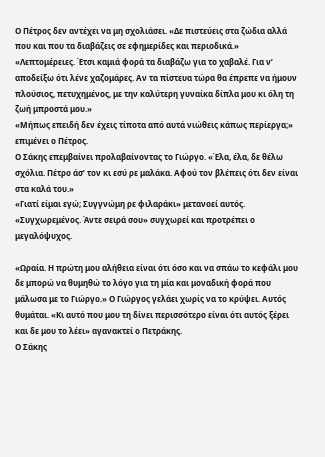Ο Πέτρος δεν αντέχει να μη σχολιάσει. «Δε πιστεύεις στα ζώδια αλλά που και που τα διαβάζεις σε εφημερίδες και περιοδικά.»
«Λεπτομέρειες. Έτσι καμιά φορά τα διαβάζω για το χαβαλέ. Για ν’ αποδείξω ότι λένε χαζομάρες. Αν τα πίστευα τώρα θα έπρεπε να ήμουν πλούσιος, πετυχημένος, με την καλύτερη γυναίκα δίπλα μου κι όλη τη ζωή μπροστά μου.»
«Μήπως επειδή δεν έχεις τίποτα από αυτά νιώθεις κάπως περίεργα;» επιμένει ο Πέτρος.
Ο Σάκης επεμβαίνει προλαβαίνοντας το Γιώργο. «Έλα, έλα, δε θέλω σχόλια. Πέτρο άσ’ τον κι εσύ ρε μαλάκα. Αφού τον βλέπεις ότι δεν είναι στα καλά του.»
«Γιατί είμαι εγώ; Συγγνώμη ρε φιλαράκι» μετανοεί αυτός.
«Συγχωρεμένος. Άντε σειρά σου» συγχωρεί και προτρέπει ο μεγαλόψυχος.

«Ωραία. Η πρώτη μου αλήθεια είναι ότι όσο και να σπάω το κεφάλι μου δε μπορώ να θυμηθώ το λόγο για τη μία και μοναδική φορά που μάλωσα με το Γιώργο.» Ο Γιώργος γελάει χωρίς να το κρύψει. Αυτός θυμάται. «Κι αυτό που μου τη δίνει περισσότερο είναι ότι αυτός ξέρει και δε μου το λέει» αγανακτεί ο Πετράκης.
Ο Σάκης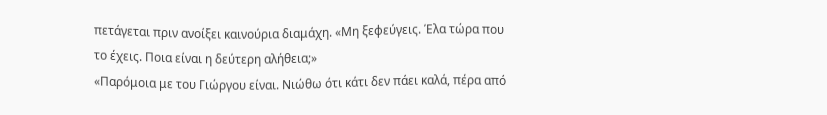πετάγεται πριν ανοίξει καινούρια διαμάχη. «Μη ξεφεύγεις. Έλα τώρα που το έχεις. Ποια είναι η δεύτερη αλήθεια;»
«Παρόμοια με του Γιώργου είναι. Νιώθω ότι κάτι δεν πάει καλά, πέρα από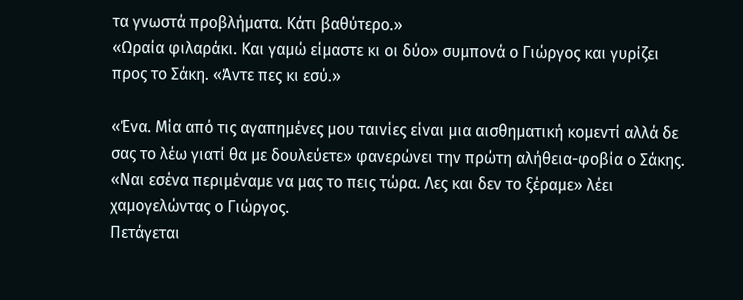τα γνωστά προβλήματα. Κάτι βαθύτερο.»
«Ωραία φιλαράκι. Και γαμώ είμαστε κι οι δύο» συμπονά ο Γιώργος και γυρίζει προς το Σάκη. «Άντε πες κι εσύ.»

«Ένα. Μία από τις αγαπημένες μου ταινίες είναι μια αισθηματική κομεντί αλλά δε σας το λέω γιατί θα με δουλεύετε» φανερώνει την πρώτη αλήθεια-φοβία ο Σάκης.
«Ναι εσένα περιμέναμε να μας το πεις τώρα. Λες και δεν το ξέραμε» λέει χαμογελώντας ο Γιώργος.
Πετάγεται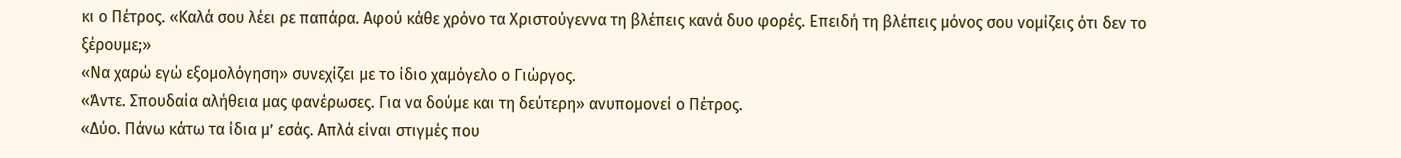κι ο Πέτρος. «Καλά σου λέει ρε παπάρα. Αφού κάθε χρόνο τα Χριστούγεννα τη βλέπεις κανά δυο φορές. Επειδή τη βλέπεις μόνος σου νομίζεις ότι δεν το ξέρουμε;»
«Να χαρώ εγώ εξομολόγηση» συνεχίζει με το ίδιο χαμόγελο ο Γιώργος.
«Άντε. Σπουδαία αλήθεια μας φανέρωσες. Για να δούμε και τη δεύτερη» ανυπομονεί ο Πέτρος.
«Δύο. Πάνω κάτω τα ίδια μ’ εσάς. Απλά είναι στιγμές που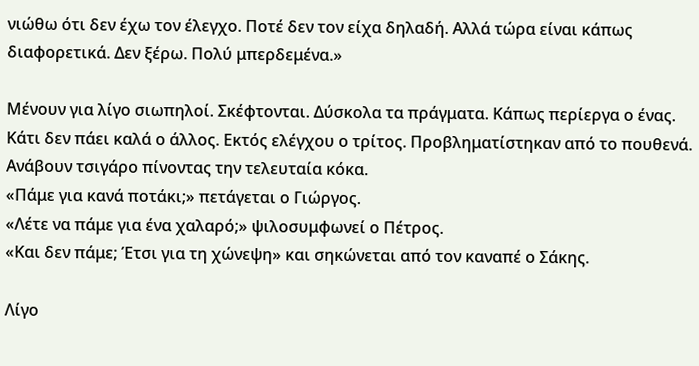νιώθω ότι δεν έχω τον έλεγχο. Ποτέ δεν τον είχα δηλαδή. Αλλά τώρα είναι κάπως διαφορετικά. Δεν ξέρω. Πολύ μπερδεμένα.»

Μένουν για λίγο σιωπηλοί. Σκέφτονται. Δύσκολα τα πράγματα. Κάπως περίεργα ο ένας. Κάτι δεν πάει καλά ο άλλος. Εκτός ελέγχου ο τρίτος. Προβληματίστηκαν από το πουθενά. Ανάβουν τσιγάρο πίνοντας την τελευταία κόκα.
«Πάμε για κανά ποτάκι;» πετάγεται ο Γιώργος.
«Λέτε να πάμε για ένα χαλαρό;» ψιλοσυμφωνεί ο Πέτρος.
«Και δεν πάμε; Έτσι για τη χώνεψη» και σηκώνεται από τον καναπέ ο Σάκης.

Λίγο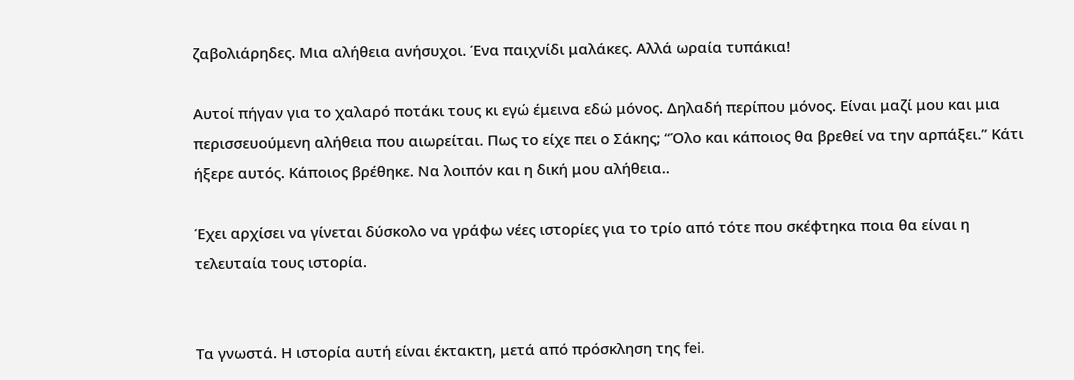ζαβολιάρηδες. Μια αλήθεια ανήσυχοι. Ένα παιχνίδι μαλάκες. Αλλά ωραία τυπάκια!

Αυτοί πήγαν για το χαλαρό ποτάκι τους κι εγώ έμεινα εδώ μόνος. Δηλαδή περίπου μόνος. Είναι μαζί μου και μια περισσευούμενη αλήθεια που αιωρείται. Πως το είχε πει ο Σάκης; “Όλο και κάποιος θα βρεθεί να την αρπάξει.” Κάτι ήξερε αυτός. Κάποιος βρέθηκε. Να λοιπόν και η δική μου αλήθεια..

Έχει αρχίσει να γίνεται δύσκολο να γράφω νέες ιστορίες για το τρίο από τότε που σκέφτηκα ποια θα είναι η τελευταία τους ιστορία.


Τα γνωστά. Η ιστορία αυτή είναι έκτακτη, μετά από πρόσκληση της fei.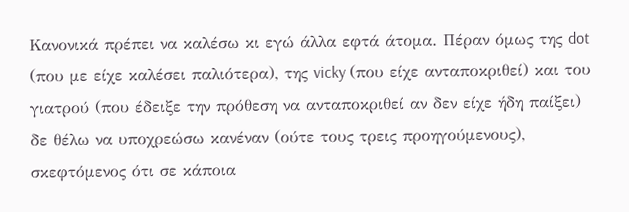Κανονικά πρέπει να καλέσω κι εγώ άλλα εφτά άτομα. Πέραν όμως της dot (που με είχε καλέσει παλιότερα), της vicky (που είχε ανταποκριθεί) και του γιατρού (που έδειξε την πρόθεση να ανταποκριθεί αν δεν είχε ήδη παίξει) δε θέλω να υποχρεώσω κανέναν (ούτε τους τρεις προηγούμενους), σκεφτόμενος ότι σε κάποια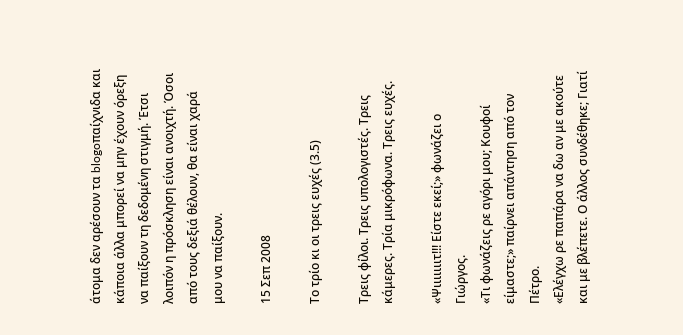άτομα δεν αρέσουν τα blogoπαίχνιδα και κάποια άλλα μπορεί να μην έχουν όρεξη να παίξουν τη δεδομένη στιγμή. Έτσι λοιπόν η πρόσκληση είναι ανοιχτή. Όσοι από τους δεξιά θέλουν, θα είναι χαρά μου να παίξουν.

15 Σεπ 2008

Το τρίο κι οι τρεις ευχές (3.5)

Τρεις φίλοι. Τρεις υπολογιστές. Τρεις κάμερες. Τρία μικρόφωνα. Τρεις ευχές.

«Ψιιιιιιιτ!!! Είστε εκεί;» φωνάζει ο Γιώργος.
«Τι φωνάζεις ρε αγόρι μου; Κουφοί είμαστε;» παίρνει απάντηση από τον Πέτρο.
«Ελέγχω ρε παπάρα να δω αν με ακούτε και με βλέπετε. Ο άλλος συνδέθηκε; Γιατί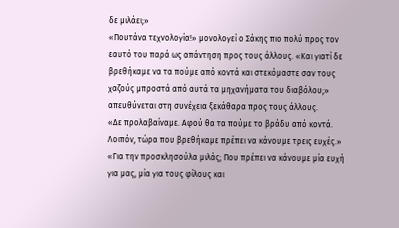δε μιλάει;»
«Πουτάνα τεχνολογία!» μονολογεί ο Σάκης πιο πολύ προς τον εαυτό του παρά ως απάντηση προς τους άλλους. «Και γιατί δε βρεθήκαμε να τα πούμε από κοντά και στεκόμαστε σαν τους χαζούς μπροστά από αυτά τα μηχανήματα του διαβόλου;» απευθύνεται στη συνέχεια ξεκάθαρα προς τους άλλους.
«Δε προλαβαίναμε. Αφού θα τα πούμε το βράδυ από κοντά. Λοιπόν, τώρα που βρεθήκαμε πρέπει να κάνουμε τρεις ευχές.»
«Για την προσκλησούλα μιλάς; Που πρέπει να κάνουμε μία ευχή για μας, μία για τους φίλους και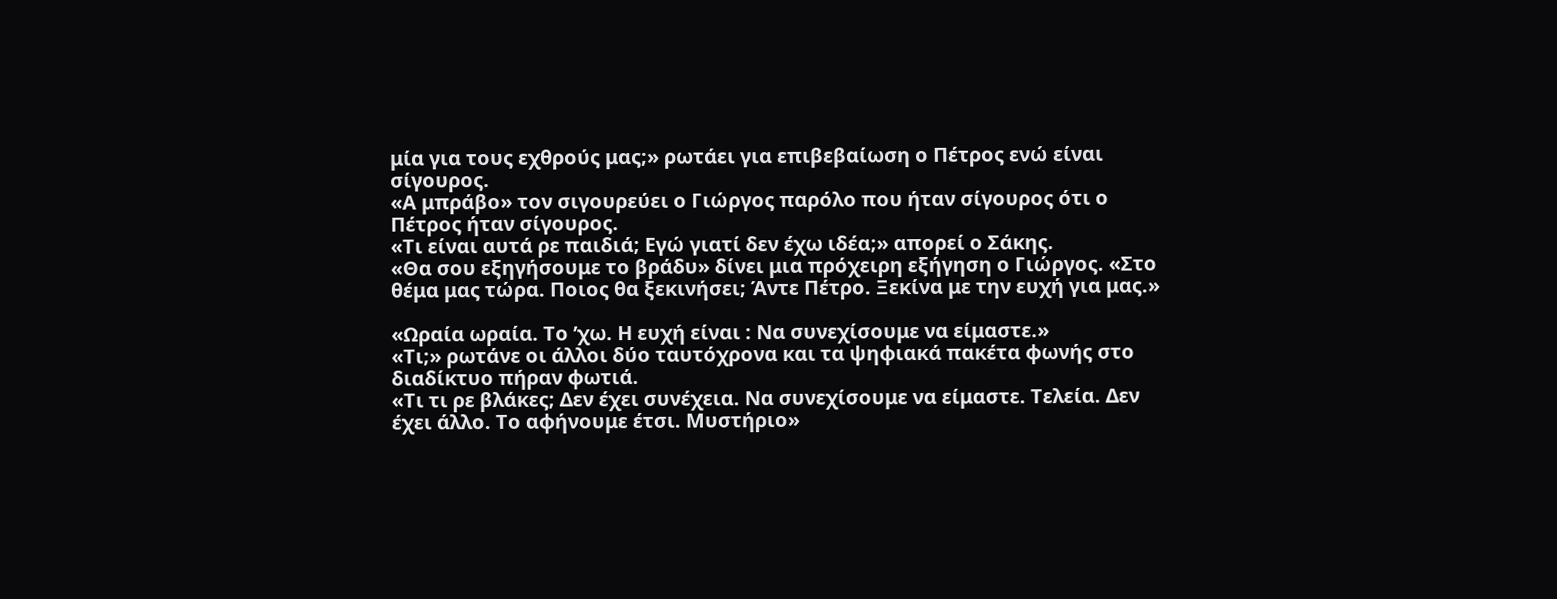μία για τους εχθρούς μας;» ρωτάει για επιβεβαίωση ο Πέτρος ενώ είναι σίγουρος.
«Α μπράβο» τον σιγουρεύει ο Γιώργος παρόλο που ήταν σίγουρος ότι ο Πέτρος ήταν σίγουρος.
«Τι είναι αυτά ρε παιδιά; Εγώ γιατί δεν έχω ιδέα;» απορεί ο Σάκης.
«Θα σου εξηγήσουμε το βράδυ» δίνει μια πρόχειρη εξήγηση ο Γιώργος. «Στο θέμα μας τώρα. Ποιος θα ξεκινήσει; Άντε Πέτρο. Ξεκίνα με την ευχή για μας.»

«Ωραία ωραία. Το ’χω. Η ευχή είναι : Να συνεχίσουμε να είμαστε.»
«Τι;» ρωτάνε οι άλλοι δύο ταυτόχρονα και τα ψηφιακά πακέτα φωνής στο διαδίκτυο πήραν φωτιά.
«Τι τι ρε βλάκες; Δεν έχει συνέχεια. Να συνεχίσουμε να είμαστε. Τελεία. Δεν έχει άλλο. Το αφήνουμε έτσι. Μυστήριο»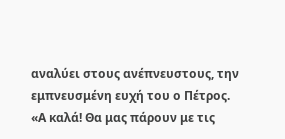αναλύει στους ανέπνευστους, την εμπνευσμένη ευχή του ο Πέτρος.
«Α καλά! Θα μας πάρουν με τις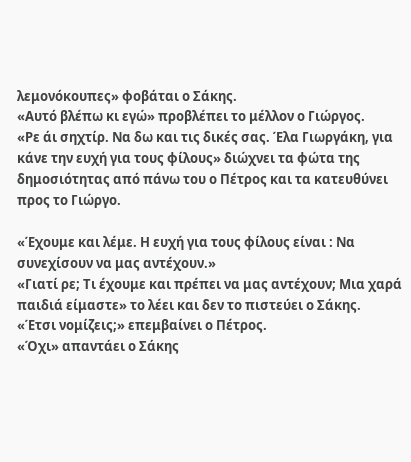λεμονόκουπες» φοβάται ο Σάκης.
«Αυτό βλέπω κι εγώ» προβλέπει το μέλλον ο Γιώργος.
«Ρε άι σηχτίρ. Να δω και τις δικές σας. Έλα Γιωργάκη, για κάνε την ευχή για τους φίλους» διώχνει τα φώτα της δημοσιότητας από πάνω του ο Πέτρος και τα κατευθύνει προς το Γιώργο.

«Έχουμε και λέμε. Η ευχή για τους φίλους είναι : Να συνεχίσουν να μας αντέχουν.»
«Γιατί ρε; Τι έχουμε και πρέπει να μας αντέχουν; Μια χαρά παιδιά είμαστε» το λέει και δεν το πιστεύει ο Σάκης.
«Έτσι νομίζεις;» επεμβαίνει ο Πέτρος.
«Όχι» απαντάει ο Σάκης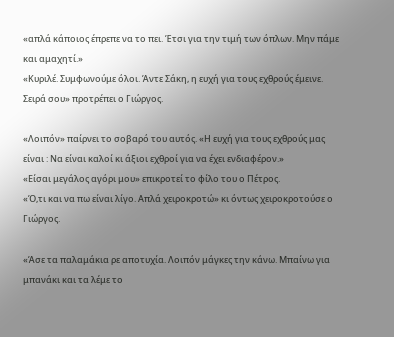«απλά κάποιος έπρεπε να το πει. Έτσι για την τιμή των όπλων. Μην πάμε και αμαχητί.»
«Κυριλέ. Συμφωνούμε όλοι. Άντε Σάκη, η ευχή για τους εχθρούς έμεινε. Σειρά σου» προτρέπει ο Γιώργος.

«Λοιπόν» παίρνει το σοβαρό του αυτός. «Η ευχή για τους εχθρούς μας είναι : Να είναι καλοί κι άξιοι εχθροί για να έχει ενδιαφέρον.»
«Είσαι μεγάλος αγόρι μου» επικροτεί το φίλο του ο Πέτρος.
«Ό,τι και να πω είναι λίγο. Απλά χειροκροτώ» κι όντως χειροκροτούσε ο Γιώργος.

«Άσε τα παλαμάκια ρε αποτυχία. Λοιπόν μάγκες την κάνω. Μπαίνω για μπανάκι και τα λέμε το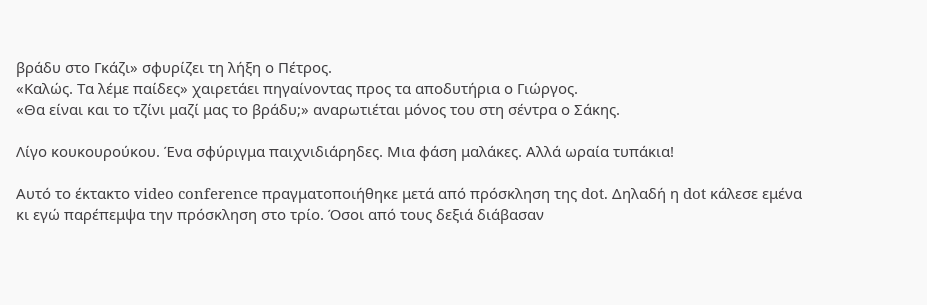βράδυ στο Γκάζι» σφυρίζει τη λήξη ο Πέτρος.
«Καλώς. Τα λέμε παίδες» χαιρετάει πηγαίνοντας προς τα αποδυτήρια ο Γιώργος.
«Θα είναι και το τζίνι μαζί μας το βράδυ;» αναρωτιέται μόνος του στη σέντρα ο Σάκης.

Λίγο κουκουρούκου. Ένα σφύριγμα παιχνιδιάρηδες. Μια φάση μαλάκες. Αλλά ωραία τυπάκια!

Αυτό το έκτακτο video conference πραγματοποιήθηκε μετά από πρόσκληση της dot. Δηλαδή η dot κάλεσε εμένα κι εγώ παρέπεμψα την πρόσκληση στο τρίο. Όσοι από τους δεξιά διάβασαν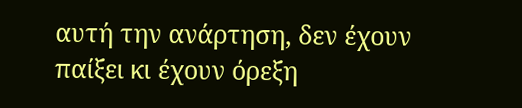αυτή την ανάρτηση, δεν έχουν παίξει κι έχουν όρεξη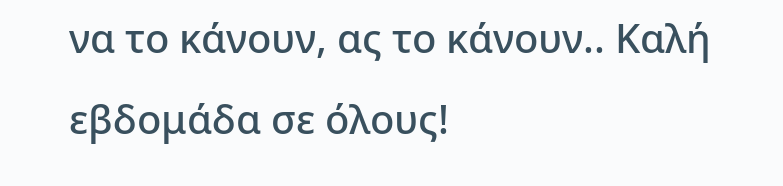να το κάνουν, ας το κάνουν.. Καλή εβδομάδα σε όλους!